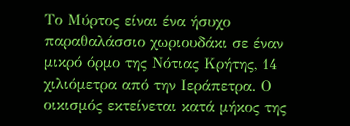Το Μύρτος είναι ένα ήσυχο παραθαλάσσιο χωριουδάκι σε έναν μικρό όρμο της Νότιας Κρήτης, 14 χιλιόμετρα από την Ιεράπετρα. Ο οικισμός εκτείνεται κατά μήκος της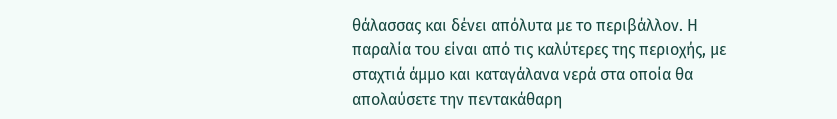θάλασσας και δένει απόλυτα με το περιβάλλον. Η παραλία του είναι από τις καλύτερες της περιοχής, με σταχτιά άμμο και καταγάλανα νερά στα οποία θα απολαύσετε την πεντακάθαρη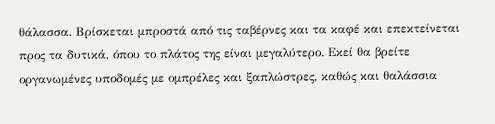θάλασσα. Βρίσκεται μπροστά από τις ταβέρνες και τα καφέ και επεκτείνεται προς τα δυτικά, όπου το πλάτος της είναι μεγαλύτερο. Εκεί θα βρείτε οργανωμένες υποδομές με ομπρέλες και ξαπλώστρες, καθώς και θαλάσσια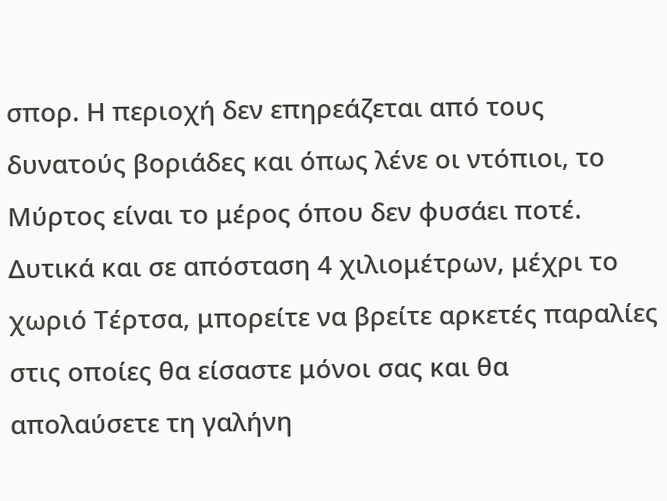σπορ. Η περιοχή δεν επηρεάζεται από τους δυνατούς βοριάδες και όπως λένε οι ντόπιοι, το Μύρτος είναι το μέρος όπου δεν φυσάει ποτέ.
Δυτικά και σε απόσταση 4 χιλιομέτρων, μέχρι το χωριό Τέρτσα, μπορείτε να βρείτε αρκετές παραλίες στις οποίες θα είσαστε μόνοι σας και θα απολαύσετε τη γαλήνη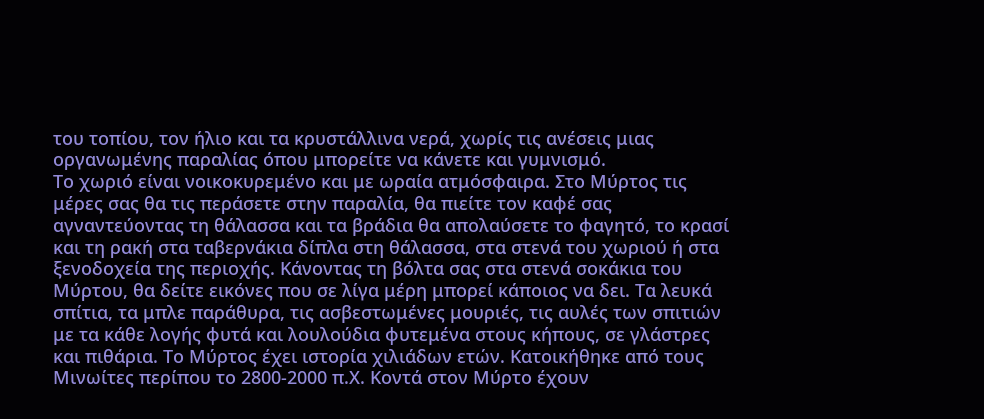του τοπίου, τον ήλιο και τα κρυστάλλινα νερά, χωρίς τις ανέσεις μιας οργανωμένης παραλίας όπου μπορείτε να κάνετε και γυμνισμό.
Το χωριό είναι νοικοκυρεμένο και με ωραία ατμόσφαιρα. Στο Μύρτος τις μέρες σας θα τις περάσετε στην παραλία, θα πιείτε τον καφέ σας αγναντεύοντας τη θάλασσα και τα βράδια θα απολαύσετε το φαγητό, το κρασί και τη ρακή στα ταβερνάκια δίπλα στη θάλασσα, στα στενά του χωριού ή στα ξενοδοχεία της περιοχής. Κάνοντας τη βόλτα σας στα στενά σοκάκια του Μύρτου, θα δείτε εικόνες που σε λίγα μέρη μπορεί κάποιος να δει. Τα λευκά σπίτια, τα μπλε παράθυρα, τις ασβεστωμένες μουριές, τις αυλές των σπιτιών με τα κάθε λογής φυτά και λουλούδια φυτεμένα στους κήπους, σε γλάστρες και πιθάρια. Το Μύρτος έχει ιστορία χιλιάδων ετών. Κατοικήθηκε από τους Μινωίτες περίπου το 2800-2000 π.Χ. Κοντά στον Μύρτο έχουν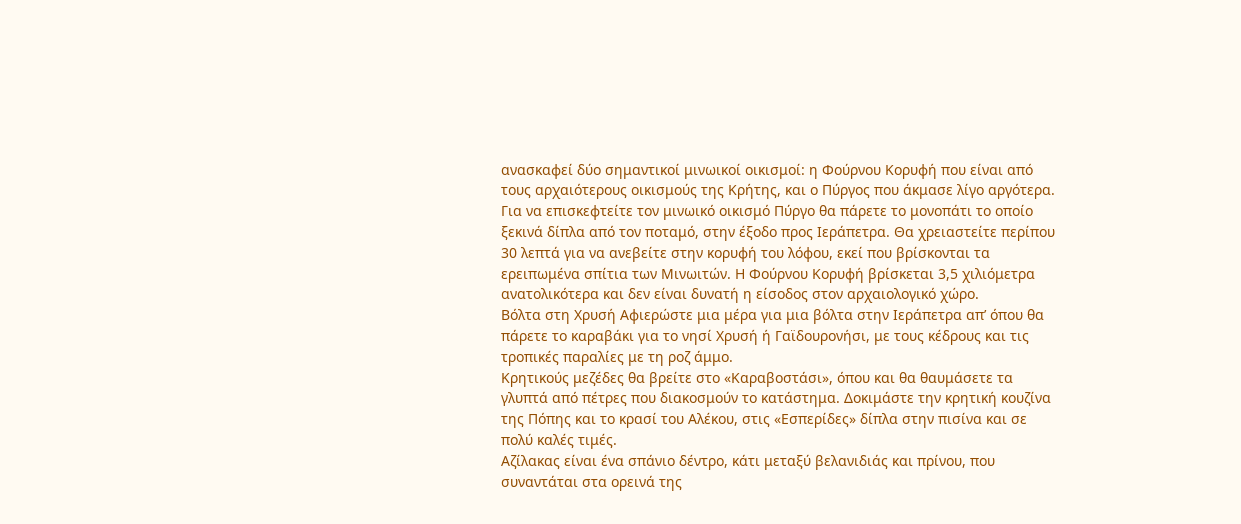ανασκαφεί δύο σημαντικοί μινωικοί οικισμοί: η Φούρνου Κορυφή που είναι από τους αρχαιότερους οικισμούς της Κρήτης, και ο Πύργος που άκμασε λίγο αργότερα. Για να επισκεφτείτε τον μινωικό οικισμό Πύργο θα πάρετε το μονοπάτι το οποίο ξεκινά δίπλα από τον ποταμό, στην έξοδο προς Ιεράπετρα. Θα χρειαστείτε περίπου 30 λεπτά για να ανεβείτε στην κορυφή του λόφου, εκεί που βρίσκονται τα ερειπωμένα σπίτια των Μινωιτών. Η Φούρνου Κορυφή βρίσκεται 3,5 χιλιόμετρα ανατολικότερα και δεν είναι δυνατή η είσοδος στον αρχαιολογικό χώρο.
Βόλτα στη Χρυσή Αφιερώστε μια μέρα για μια βόλτα στην Ιεράπετρα απ’ όπου θα πάρετε το καραβάκι για το νησί Χρυσή ή Γαϊδουρονήσι, με τους κέδρους και τις τροπικές παραλίες με τη ροζ άμμο.
Κρητικούς μεζέδες θα βρείτε στο «Καραβοστάσι», όπου και θα θαυμάσετε τα γλυπτά από πέτρες που διακοσμούν το κατάστημα. Δοκιμάστε την κρητική κουζίνα της Πόπης και το κρασί του Αλέκου, στις «Εσπερίδες» δίπλα στην πισίνα και σε πολύ καλές τιμές.
Αζίλακας είναι ένα σπάνιο δέντρο, κάτι μεταξύ βελανιδιάς και πρίνου, που συναντάται στα ορεινά της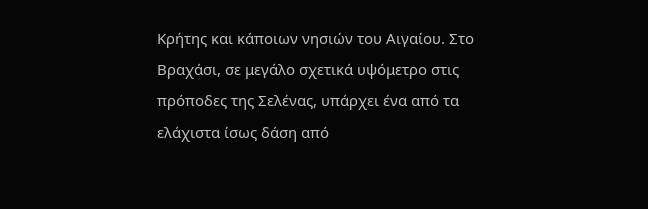Κρήτης και κάποιων νησιών του Αιγαίου. Στο Βραχάσι, σε μεγάλο σχετικά υψόμετρο στις πρόποδες της Σελένας, υπάρχει ένα από τα ελάχιστα ίσως δάση από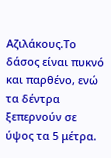Αζιλάκους.Το δάσος είναι πυκνό και παρθένο, ενώ τα δέντρα ξεπερνούν σε ύψος τα 5 μέτρα.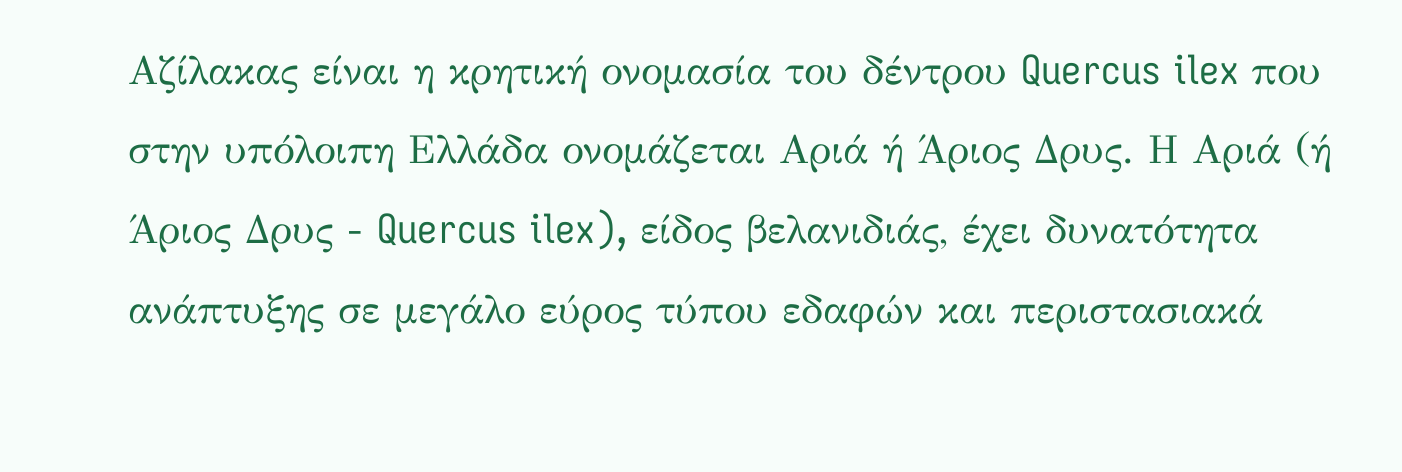Αζίλακας είναι η κρητική ονομασία του δέντρου Quercus ilex που στην υπόλοιπη Ελλάδα ονομάζεται Αριά ή Άριος Δρυς. Η Αριά (ή Άριος Δρυς - Quercus ilex), είδος βελανιδιάς, έχει δυνατότητα ανάπτυξης σε μεγάλο εύρος τύπου εδαφών και περιστασιακά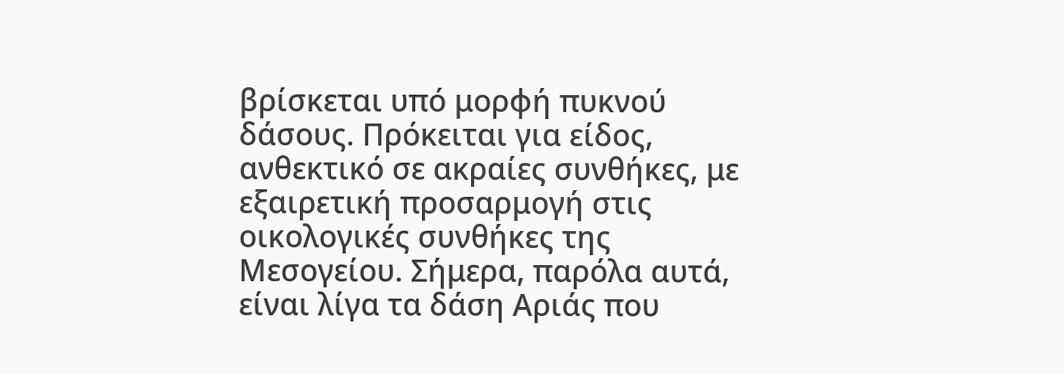βρίσκεται υπό μορφή πυκνού δάσους. Πρόκειται για είδος, ανθεκτικό σε ακραίες συνθήκες, με εξαιρετική προσαρμογή στις οικολογικές συνθήκες της Μεσογείου. Σήμερα, παρόλα αυτά, είναι λίγα τα δάση Αριάς που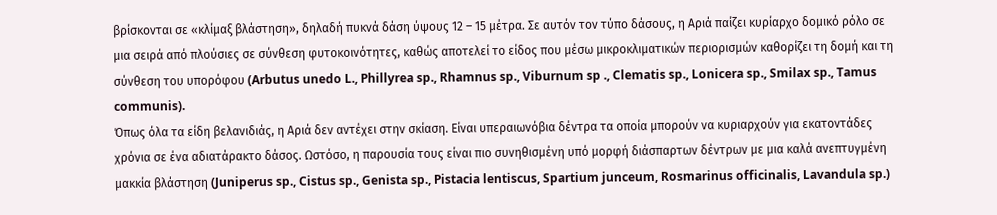βρίσκονται σε «κλίμαξ βλάστηση», δηλαδή πυκνά δάση ύψους 12 – 15 μέτρα. Σε αυτόν τον τύπο δάσους, η Αριά παίζει κυρίαρχο δομικό ρόλο σε μια σειρά από πλούσιες σε σύνθεση φυτοκοινότητες, καθώς αποτελεί το είδος που μέσω μικροκλιματικών περιορισμών καθορίζει τη δομή και τη σύνθεση του υπορόφου (Arbutus unedo L., Phillyrea sp., Rhamnus sp., Viburnum sp ., Clematis sp., Lonicera sp., Smilax sp., Tamus communis).
Όπως όλα τα είδη βελανιδιάς, η Αριά δεν αντέχει στην σκίαση. Είναι υπεραιωνόβια δέντρα τα οποία μπορούν να κυριαρχούν για εκατοντάδες χρόνια σε ένα αδιατάρακτο δάσος. Ωστόσο, η παρουσία τους είναι πιο συνηθισμένη υπό μορφή διάσπαρτων δέντρων με μια καλά ανεπτυγμένη μακκία βλάστηση (Juniperus sp., Cistus sp., Genista sp., Pistacia lentiscus, Spartium junceum, Rosmarinus officinalis, Lavandula sp.)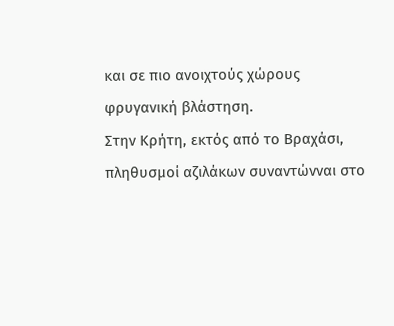και σε πιο ανοιχτούς χώρους φρυγανική βλάστηση.
Στην Κρήτη, εκτός από το Βραχάσι, πληθυσμοί αζιλάκων συναντώνναι στο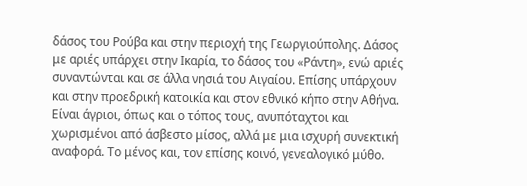δάσος του Ρούβα και στην περιοχή της Γεωργιούπολης. Δάσος με αριές υπάρχει στην Ικαρία, το δάσος του «Ράντη», ενώ αριές συναντώνται και σε άλλα νησιά του Αιγαίου. Επίσης υπάρχουν και στην προεδρική κατοικία και στον εθνικό κήπο στην Αθήνα.
Είναι άγριοι, όπως και ο τόπος τους, ανυπόταχτοι και χωρισμένοι από άσβεστο μίσος, αλλά με μια ισχυρή συνεκτική αναφορά. Το μένος και, τον επίσης κοινό, γενεαλογικό μύθο.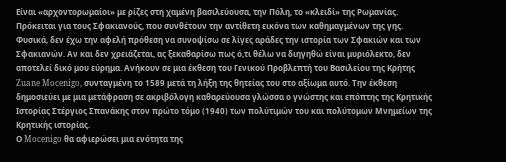Είναι «αρχοντορωμαίοι» με ρίζες στη χαμένη βασιλεύουσα, την Πόλη, το «κλειδί» της Ρωμανίας. Πρόκειται για τους Σφακιανούς, που συνθέτουν την αντίθετη εικόνα των καθημαγμένων της γης. Φυσικά, δεν έχω την αφελή πρόθεση να συνοψίσω σε λίγες αράδες την ιστορία των Σφακιών και των Σφακιανών. Αν και δεν χρειάζεται, ας ξεκαθαρίσω πως ό,τι θέλω να διηγηθώ είναι μυριόλεκτο, δεν αποτελεί δικό μου εύρημα. Ανήκουν σε μια έκθεση του Γενικού Προβλεπτή του Βασιλείου της Κρήτης Zuane Mocenigo, συνταγμένη το 1589 μετά τη λήξη της θητείας του στο αξίωμα αυτό. Την έκθεση δημοσιεύει με μια μετάφραση σε ακριβόλογη καθαρεύουσα γλώσσα ο γνώστης και επόπτης της Κρητικής Ιστορίας Στέργιος Σπανάκης στον πρώτο τόμο (1940) των πολύτιμών του και πολύτομων Μνημείων της Κρητικής ιστορίας.
Ο Mocenigo θα αφιερώσει μια ενότητα της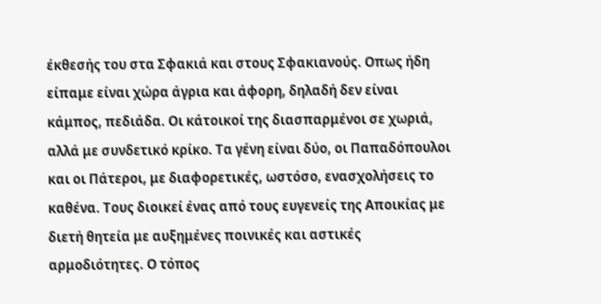έκθεσής του στα Σφακιά και στους Σφακιανούς. Οπως ήδη είπαμε είναι χώρα άγρια και άφορη, δηλαδή δεν είναι κάμπος, πεδιάδα. Οι κάτοικοί της διασπαρμένοι σε χωριά, αλλά με συνδετικό κρίκο. Τα γένη είναι δύο, οι Παπαδόπουλοι και οι Πάτεροι, με διαφορετικές, ωστόσο, ενασχολήσεις το καθένα. Τους διοικεί ένας από τους ευγενείς της Αποικίας με διετή θητεία με αυξημένες ποινικές και αστικές αρμοδιότητες. Ο τόπος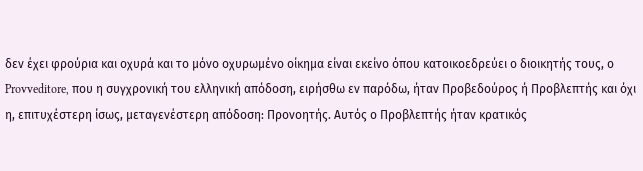δεν έχει φρούρια και οχυρά και το μόνο οχυρωμένο οίκημα είναι εκείνο όπου κατοικοεδρεύει ο διοικητής τους, ο Provveditore, που η συγχρονική του ελληνική απόδοση, ειρήσθω εν παρόδω, ήταν Προβεδούρος ή Προβλεπτής και όχι η, επιτυχέστερη ίσως, μεταγενέστερη απόδοση: Προνοητής. Αυτός ο Προβλεπτής ήταν κρατικός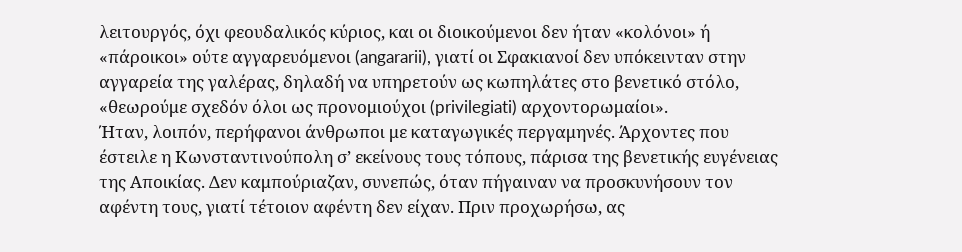λειτουργός, όχι φεουδαλικός κύριος, και οι διοικούμενοι δεν ήταν «κολόνοι» ή «πάροικοι» ούτε αγγαρευόμενοι (angararii), γιατί οι Σφακιανοί δεν υπόκεινταν στην αγγαρεία της γαλέρας, δηλαδή να υπηρετούν ως κωπηλάτες στο βενετικό στόλο, «θεωρούμε σχεδόν όλοι ως προνομιούχοι (privilegiati) αρχοντορωμαίοι».
Ήταν, λοιπόν, περήφανοι άνθρωποι με καταγωγικές περγαμηνές. Άρχοντες που έστειλε η Κωνσταντινούπολη σ’ εκείνους τους τόπους, πάρισα της βενετικής ευγένειας της Αποικίας. Δεν καμπούριαζαν, συνεπώς, όταν πήγαιναν να προσκυνήσουν τον αφέντη τους, γιατί τέτοιον αφέντη δεν είχαν. Πριν προχωρήσω, ας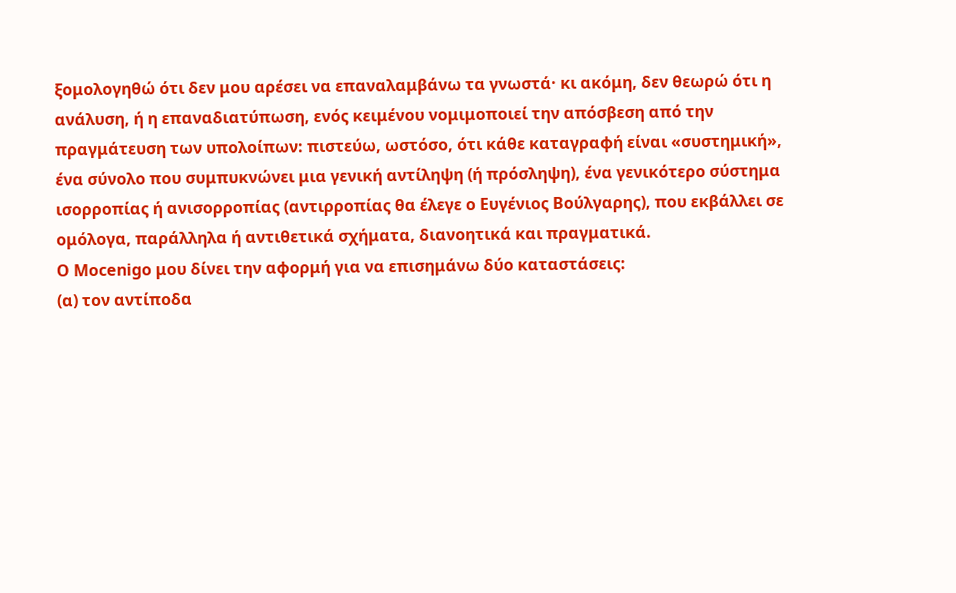ξομολογηθώ ότι δεν μου αρέσει να επαναλαμβάνω τα γνωστά· κι ακόμη, δεν θεωρώ ότι η ανάλυση, ή η επαναδιατύπωση, ενός κειμένου νομιμοποιεί την απόσβεση από την πραγμάτευση των υπολοίπων: πιστεύω, ωστόσο, ότι κάθε καταγραφή είναι «συστημική», ένα σύνολο που συμπυκνώνει μια γενική αντίληψη (ή πρόσληψη), ένα γενικότερο σύστημα ισορροπίας ή ανισορροπίας (αντιρροπίας θα έλεγε ο Ευγένιος Βούλγαρης), που εκβάλλει σε ομόλογα, παράλληλα ή αντιθετικά σχήματα, διανοητικά και πραγματικά.
Ο Mocenigo μου δίνει την αφορμή για να επισημάνω δύο καταστάσεις:
(α) τον αντίποδα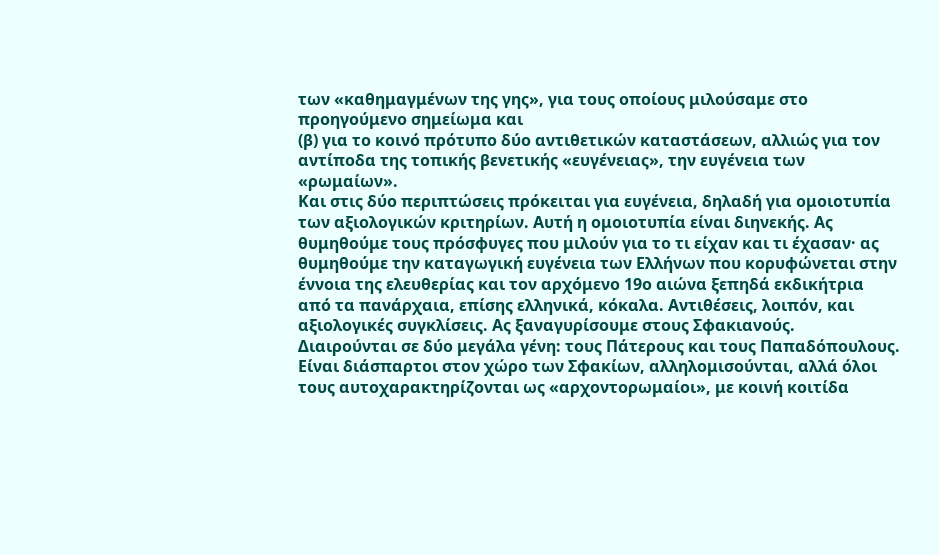των «καθημαγμένων της γης», για τους οποίους μιλούσαμε στο προηγούμενο σημείωμα και
(β) για το κοινό πρότυπο δύο αντιθετικών καταστάσεων, αλλιώς για τον αντίποδα της τοπικής βενετικής «ευγένειας», την ευγένεια των «ρωμαίων».
Και στις δύο περιπτώσεις πρόκειται για ευγένεια, δηλαδή για ομοιοτυπία των αξιολογικών κριτηρίων. Αυτή η ομοιοτυπία είναι διηνεκής. Ας θυμηθούμε τους πρόσφυγες που μιλούν για το τι είχαν και τι έχασαν· ας θυμηθούμε την καταγωγική ευγένεια των Ελλήνων που κορυφώνεται στην έννοια της ελευθερίας και τον αρχόμενο 19ο αιώνα ξεπηδά εκδικήτρια από τα πανάρχαια, επίσης ελληνικά, κόκαλα. Αντιθέσεις, λοιπόν, και αξιολογικές συγκλίσεις. Ας ξαναγυρίσουμε στους Σφακιανούς.
Διαιρούνται σε δύο μεγάλα γένη: τους Πάτερους και τους Παπαδόπουλους. Είναι διάσπαρτοι στον χώρο των Σφακίων, αλληλομισούνται, αλλά όλοι τους αυτοχαρακτηρίζονται ως «αρχοντορωμαίοι», με κοινή κοιτίδα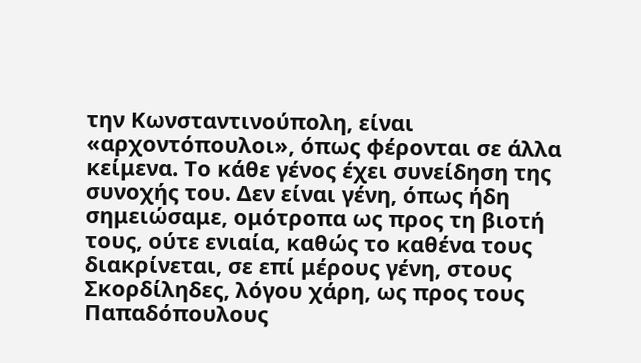την Κωνσταντινούπολη, είναι «αρχοντόπουλοι», όπως φέρονται σε άλλα κείμενα. Το κάθε γένος έχει συνείδηση της συνοχής του. Δεν είναι γένη, όπως ήδη σημειώσαμε, ομότροπα ως προς τη βιοτή τους, ούτε ενιαία, καθώς το καθένα τους διακρίνεται, σε επί μέρους γένη, στους Σκορδίληδες, λόγου χάρη, ως προς τους Παπαδόπουλους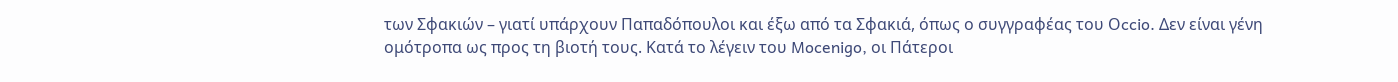των Σφακιών – γιατί υπάρχουν Παπαδόπουλοι και έξω από τα Σφακιά, όπως ο συγγραφέας του Οccio. Δεν είναι γένη ομότροπα ως προς τη βιοτή τους. Κατά το λέγειν του Mocenigo, οι Πάτεροι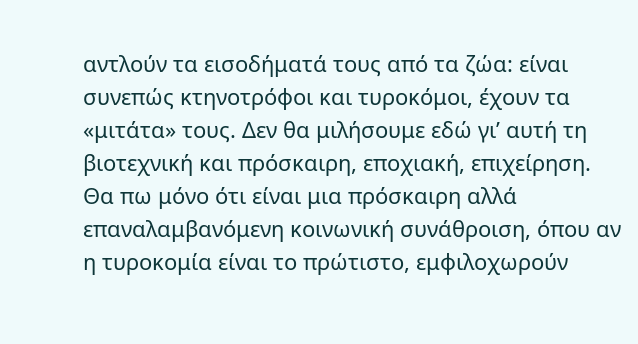αντλούν τα εισοδήματά τους από τα ζώα: είναι συνεπώς κτηνοτρόφοι και τυροκόμοι, έχουν τα «μιτάτα» τους. Δεν θα μιλήσουμε εδώ γι’ αυτή τη βιοτεχνική και πρόσκαιρη, εποχιακή, επιχείρηση. Θα πω μόνο ότι είναι μια πρόσκαιρη αλλά επαναλαμβανόμενη κοινωνική συνάθροιση, όπου αν η τυροκομία είναι το πρώτιστο, εμφιλοχωρούν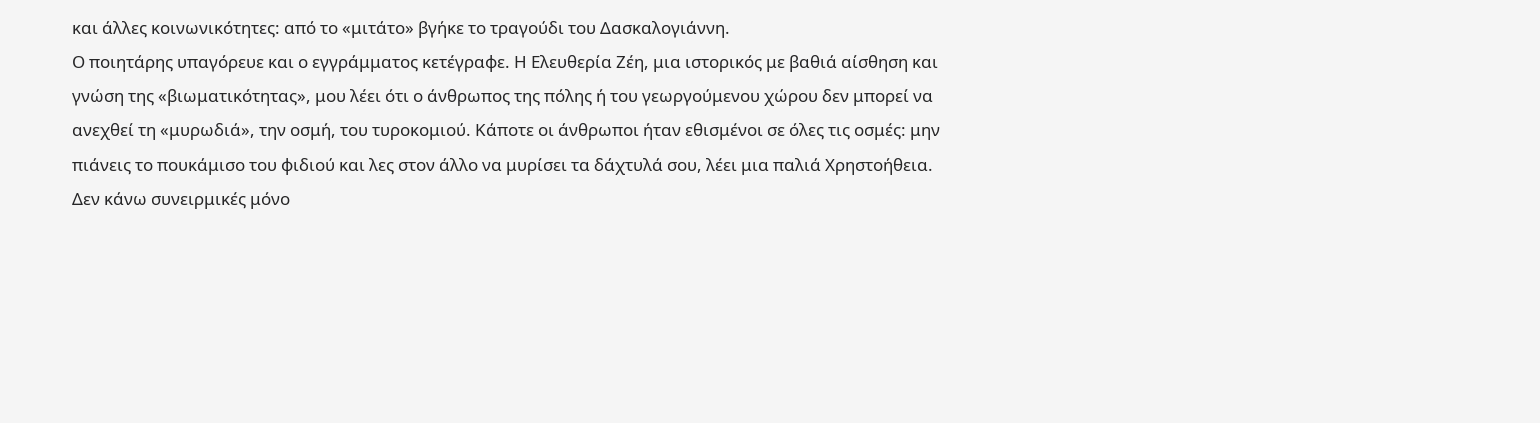και άλλες κοινωνικότητες: από το «μιτάτο» βγήκε το τραγούδι του Δασκαλογιάννη.
Ο ποιητάρης υπαγόρευε και ο εγγράμματος κετέγραφε. Η Ελευθερία Ζέη, μια ιστορικός με βαθιά αίσθηση και γνώση της «βιωματικότητας», μου λέει ότι ο άνθρωπος της πόλης ή του γεωργούμενου χώρου δεν μπορεί να ανεχθεί τη «μυρωδιά», την οσμή, του τυροκομιού. Κάποτε οι άνθρωποι ήταν εθισμένοι σε όλες τις οσμές: μην πιάνεις το πουκάμισο του φιδιού και λες στον άλλο να μυρίσει τα δάχτυλά σου, λέει μια παλιά Χρηστοήθεια. Δεν κάνω συνειρμικές μόνο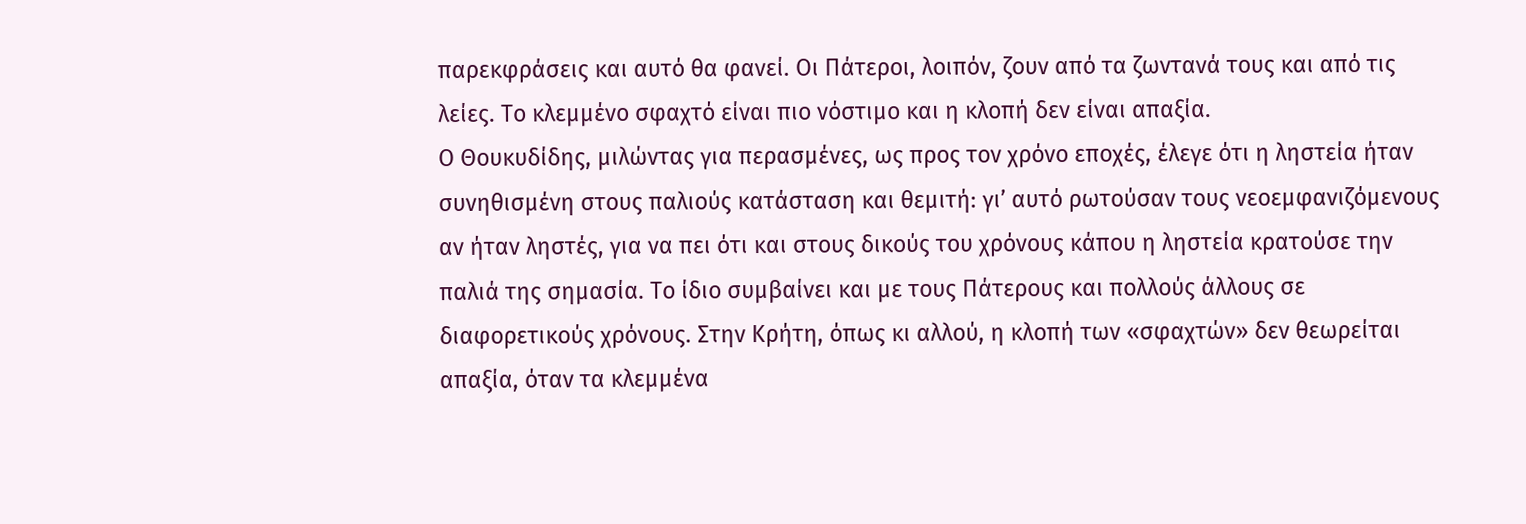παρεκφράσεις και αυτό θα φανεί. Οι Πάτεροι, λοιπόν, ζουν από τα ζωντανά τους και από τις λείες. Το κλεμμένο σφαχτό είναι πιο νόστιμο και η κλοπή δεν είναι απαξία.
Ο Θουκυδίδης, μιλώντας για περασμένες, ως προς τον χρόνο εποχές, έλεγε ότι η ληστεία ήταν συνηθισμένη στους παλιούς κατάσταση και θεμιτή: γι’ αυτό ρωτούσαν τους νεοεμφανιζόμενους αν ήταν ληστές, για να πει ότι και στους δικούς του χρόνους κάπου η ληστεία κρατούσε την παλιά της σημασία. Το ίδιο συμβαίνει και με τους Πάτερους και πολλούς άλλους σε διαφορετικούς χρόνους. Στην Κρήτη, όπως κι αλλού, η κλοπή των «σφαχτών» δεν θεωρείται απαξία, όταν τα κλεμμένα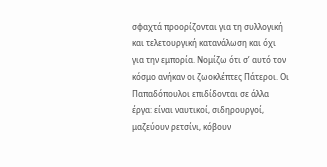σφαχτά προορίζονται για τη συλλογική και τελετουργική κατανάλωση και όχι για την εμπορία. Νομίζω ότι σ’ αυτό τον κόσμο ανήκαν οι ζωοκλέπτες Πάτεροι. Οι Παπαδόπουλοι επιδίδονται σε άλλα έργα: είναι ναυτικοί, σιδηρουργοί, μαζεύουν ρετσίνι, κόβουν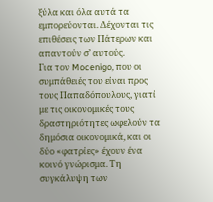ξύλα και όλα αυτά τα εμπορεύονται. Δέχονται τις επιθέσεις των Πάτερων και απαντούν σ’ αυτούς.
Για τον Mocenigo, που οι συμπάθειές του είναι προς τους Παπαδόπουλους, γιατί με τις οικονομικές τους δραστηριότητες ωφελούν τα δημόσια οικονομικά, και οι δύο «φατρίες» έχουν ένα κοινό γνώρισμα. Τη συγκάλυψη των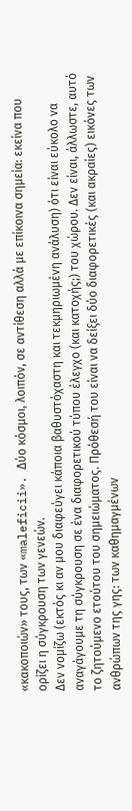«κακοποιών» τους, των «maleficii». Δύο κόσμοι, λοιπόν, σε αντίθεση αλλά με επίκοινα σημεία: εκείνα που ορίζει η σύγκρουση των γενεών.
Δεν νομίζω (εκτός κι αν μου διαφεύγει κάποια βαθυστόχαστη και τεκμηριωμένη ανάλυση) ότι είναι εύκολο να αναγάγουμε τη σύγκρουση σε ένα διαφορετικού τύπου έλεγχο (και κατοχής;) του χώρου. Δεν είναι, άλλωστε, αυτό το ζητούμενο ετούτου του σημειώματος. Πρόθεσή του είναι να δείξει δύο διαφορετικές (και ακραίες) εικόνες των ανθρώπων της γης: των καθημαγμένων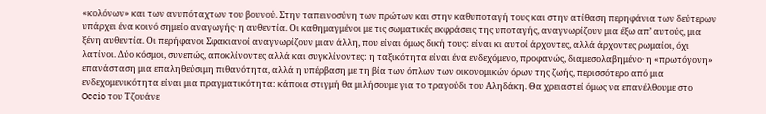«κολόνων» και των ανυπόταχτων του βουνού. Στην ταπεινοσύνη των πρώτων και στην καθυποταγή τους και στην ατίθαση περηφάνια των δεύτερων υπάρχει ένα κοινό σημείο αναγωγής· η αυθεντία. Οι καθημαγμένοι με τις σωματικές εκφράσεις της υποταγής, αναγνωρίζουν μια έξω απ’ αυτούς, μια ξένη αυθεντία. Οι περήφανοι Σφακιανοί αναγνωρίζουν μιαν άλλη, που είναι όμως δική τους: είναι κι αυτοί άρχοντες, αλλά άρχοντες ρωμαίοι, όχι λατίνοι. Δύο κόσμοι, συνεπώς, αποκλίνοντες αλλά και συγκλίνοντες: η ταξικότητα είναι ένα ενδεχόμενο, προφανώς, διαμεσολαβημένο· η «πρωτόγονη» επανάσταση μια επαληθεύσιμη πιθανότητα, αλλά η υπέρβαση με τη βία των όπλων των οικονομικών όρων της ζωής, περισσότερο από μια ενδεχομενικότητα είναι μια πραγματικότητα: κάποια στιγμή θα μιλήσουμε για το τραγούδι του Αληδάκη. Θα χρειαστεί όμως να επανέλθουμε στο Occio του Τζουάνε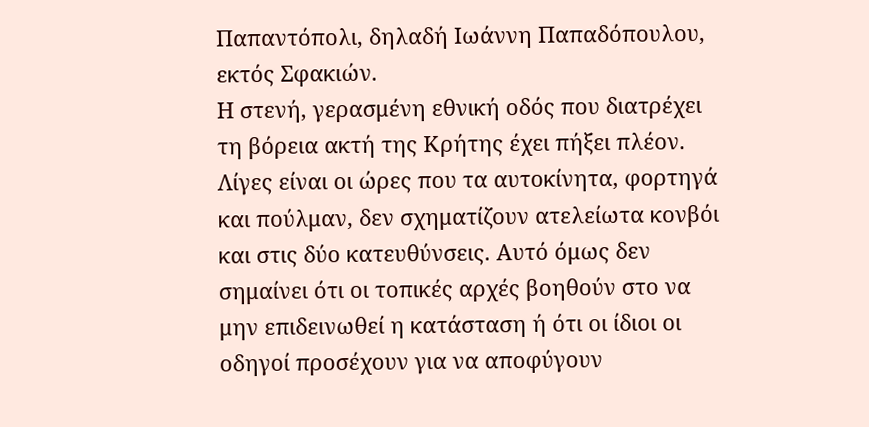Παπαντόπολι, δηλαδή Ιωάννη Παπαδόπουλου, εκτός Σφακιών.
Η στενή, γερασμένη εθνική οδός που διατρέχει τη βόρεια ακτή της Κρήτης έχει πήξει πλέον. Λίγες είναι οι ώρες που τα αυτοκίνητα, φορτηγά και πούλμαν, δεν σχηματίζουν ατελείωτα κονβόι και στις δύο κατευθύνσεις. Αυτό όμως δεν σημαίνει ότι οι τοπικές αρχές βοηθούν στο να μην επιδεινωθεί η κατάσταση ή ότι οι ίδιοι οι οδηγοί προσέχουν για να αποφύγουν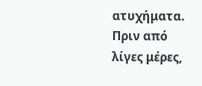ατυχήματα. Πριν από λίγες μέρες,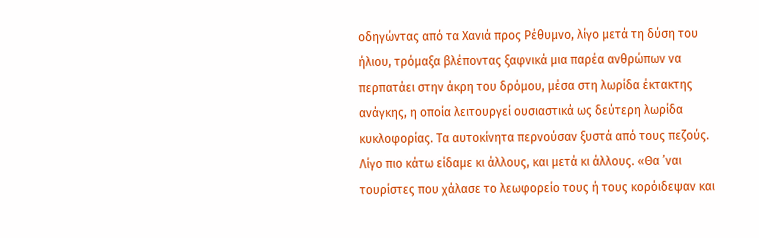οδηγώντας από τα Χανιά προς Ρέθυμνο, λίγο μετά τη δύση του ήλιου, τρόμαξα βλέποντας ξαφνικά μια παρέα ανθρώπων να περπατάει στην άκρη του δρόμου, μέσα στη λωρίδα έκτακτης ανάγκης, η οποία λειτουργεί ουσιαστικά ως δεύτερη λωρίδα κυκλοφορίας. Τα αυτοκίνητα περνούσαν ξυστά από τους πεζούς. Λίγο πιο κάτω είδαμε κι άλλους, και μετά κι άλλους. «Θα ’ναι τουρίστες που χάλασε το λεωφορείο τους ή τους κορόιδεψαν και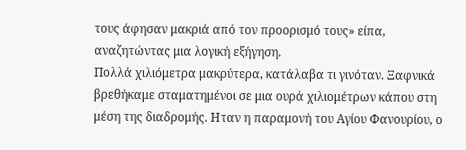τους άφησαν μακριά από τον προορισμό τους» είπα, αναζητώντας μια λογική εξήγηση.
Πολλά χιλιόμετρα μακρύτερα, κατάλαβα τι γινόταν. Ξαφνικά βρεθήκαμε σταματημένοι σε μια ουρά χιλιομέτρων κάπου στη μέση της διαδρομής. Ηταν η παραμονή του Αγίου Φανουρίου, ο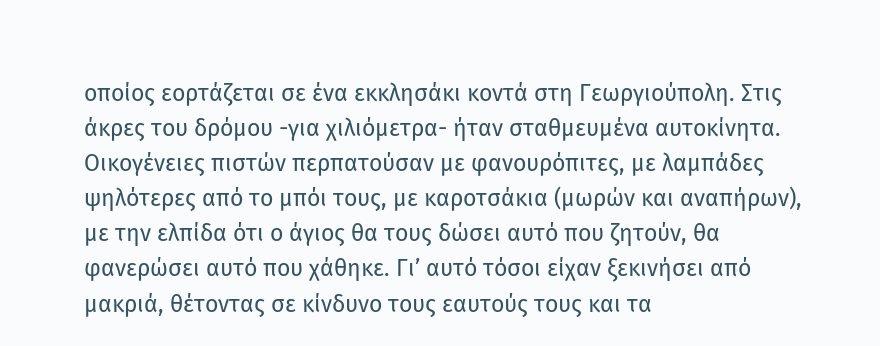οποίος εορτάζεται σε ένα εκκλησάκι κοντά στη Γεωργιούπολη. Στις άκρες του δρόμου -για χιλιόμετρα- ήταν σταθμευμένα αυτοκίνητα. Οικογένειες πιστών περπατούσαν με φανουρόπιτες, με λαμπάδες ψηλότερες από το μπόι τους, με καροτσάκια (μωρών και αναπήρων), με την ελπίδα ότι ο άγιος θα τους δώσει αυτό που ζητούν, θα φανερώσει αυτό που χάθηκε. Γι’ αυτό τόσοι είχαν ξεκινήσει από μακριά, θέτοντας σε κίνδυνο τους εαυτούς τους και τα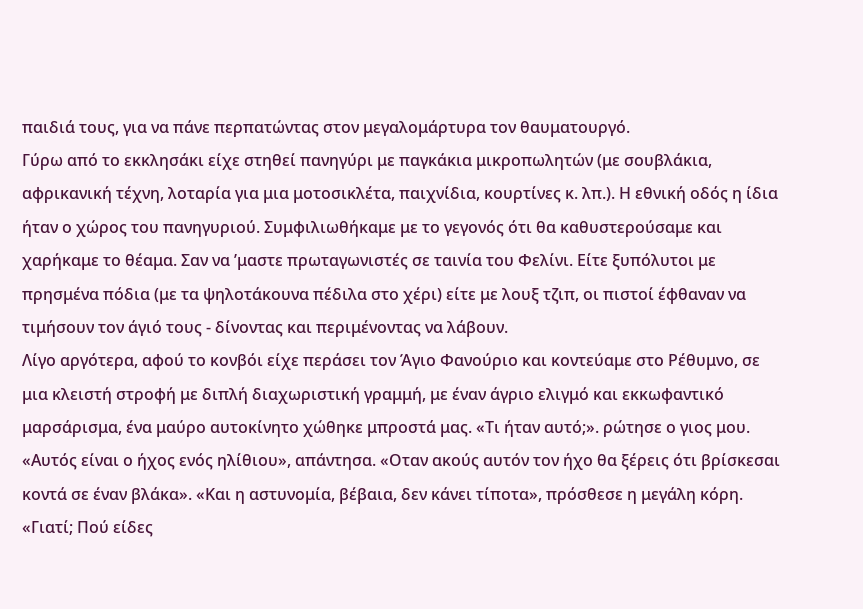παιδιά τους, για να πάνε περπατώντας στον μεγαλομάρτυρα τον θαυματουργό.
Γύρω από το εκκλησάκι είχε στηθεί πανηγύρι με παγκάκια μικροπωλητών (με σουβλάκια, αφρικανική τέχνη, λοταρία για μια μοτοσικλέτα, παιχνίδια, κουρτίνες κ. λπ.). Η εθνική οδός η ίδια ήταν ο χώρος του πανηγυριού. Συμφιλιωθήκαμε με το γεγονός ότι θα καθυστερούσαμε και χαρήκαμε το θέαμα. Σαν να ’μαστε πρωταγωνιστές σε ταινία του Φελίνι. Είτε ξυπόλυτοι με πρησμένα πόδια (με τα ψηλοτάκουνα πέδιλα στο χέρι) είτε με λουξ τζιπ, οι πιστοί έφθαναν να τιμήσουν τον άγιό τους - δίνοντας και περιμένοντας να λάβουν.
Λίγο αργότερα, αφού το κονβόι είχε περάσει τον Άγιο Φανούριο και κοντεύαμε στο Ρέθυμνο, σε μια κλειστή στροφή με διπλή διαχωριστική γραμμή, με έναν άγριο ελιγμό και εκκωφαντικό μαρσάρισμα, ένα μαύρο αυτοκίνητο χώθηκε μπροστά μας. «Τι ήταν αυτό;». ρώτησε ο γιος μου. «Αυτός είναι ο ήχος ενός ηλίθιου», απάντησα. «Οταν ακούς αυτόν τον ήχο θα ξέρεις ότι βρίσκεσαι κοντά σε έναν βλάκα». «Και η αστυνομία, βέβαια, δεν κάνει τίποτα», πρόσθεσε η μεγάλη κόρη. «Γιατί; Πού είδες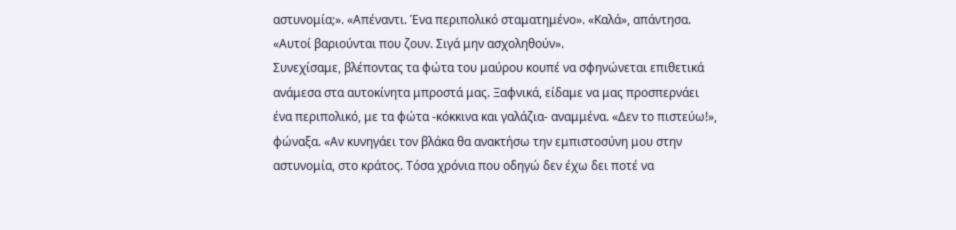αστυνομία;». «Απέναντι. Ένα περιπολικό σταματημένο». «Καλά», απάντησα. «Αυτοί βαριούνται που ζουν. Σιγά μην ασχοληθούν».
Συνεχίσαμε, βλέποντας τα φώτα του μαύρου κουπέ να σφηνώνεται επιθετικά ανάμεσα στα αυτοκίνητα μπροστά μας. Ξαφνικά, είδαμε να μας προσπερνάει ένα περιπολικό, με τα φώτα -κόκκινα και γαλάζια- αναμμένα. «Δεν το πιστεύω!», φώναξα. «Αν κυνηγάει τον βλάκα θα ανακτήσω την εμπιστοσύνη μου στην αστυνομία, στο κράτος. Τόσα χρόνια που οδηγώ δεν έχω δει ποτέ να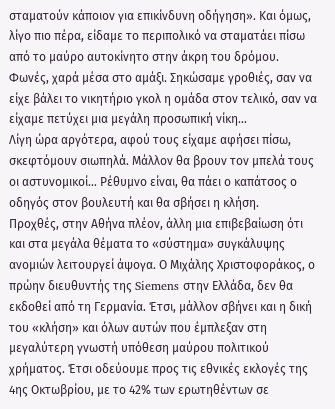σταματούν κάποιον για επικίνδυνη οδήγηση». Και όμως, λίγο πιο πέρα, είδαμε το περιπολικό να σταματάει πίσω από το μαύρο αυτοκίνητο στην άκρη του δρόμου. Φωνές, χαρά μέσα στο αμάξι. Σηκώσαμε γροθιές, σαν να είχε βάλει το νικητήριο γκολ η ομάδα στον τελικό, σαν να είχαμε πετύχει μια μεγάλη προσωπική νίκη...
Λίγη ώρα αργότερα, αφού τους είχαμε αφήσει πίσω, σκεφτόμουν σιωπηλά. Μάλλον θα βρουν τον μπελά τους οι αστυνομικοί... Ρέθυμνο είναι, θα πάει ο καπάτσος ο οδηγός στον βουλευτή και θα σβήσει η κλήση.
Προχθές, στην Αθήνα πλέον, άλλη μια επιβεβαίωση ότι και στα μεγάλα θέματα το «σύστημα» συγκάλυψης ανομιών λειτουργεί άψογα. Ο Μιχάλης Χριστοφοράκος, ο πρώην διευθυντής της Siemens στην Ελλάδα, δεν θα εκδοθεί από τη Γερμανία. Έτσι, μάλλον σβήνει και η δική του «κλήση» και όλων αυτών που έμπλεξαν στη μεγαλύτερη γνωστή υπόθεση μαύρου πολιτικού χρήματος. Έτσι οδεύουμε προς τις εθνικές εκλογές της 4ης Οκτωβρίου, με το 42% των ερωτηθέντων σε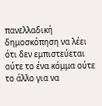πανελλαδική δημοσκόπηση να λέει ότι δεν εμπιστεύεται ούτε το ένα κόμμα ούτε το άλλο για να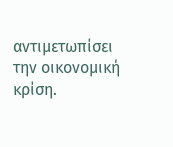αντιμετωπίσει την οικονομική κρίση.